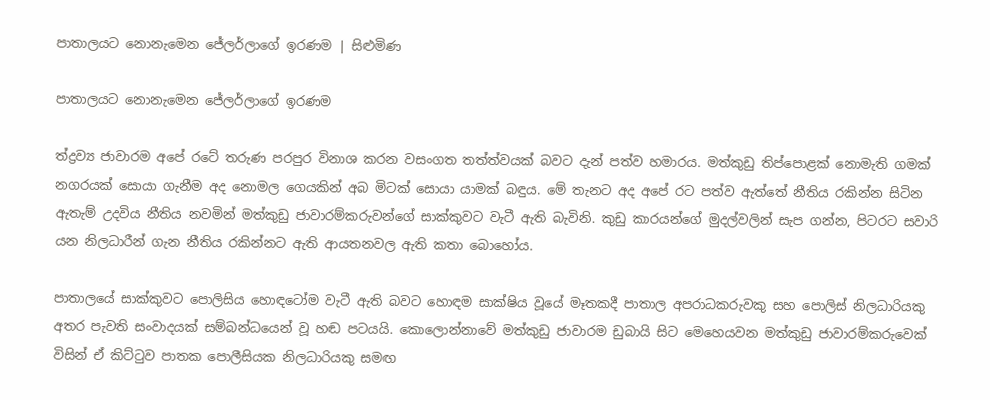පාතාලයට නොනැමෙන ජේලර්ලාගේ ඉරණම | සිළුමිණ

පාතාලයට නොනැමෙන ජේලර්ලාගේ ඉරණම

ත්ද්‍රව්‍ය ජාවාරම අපේ රටේ තරුණ පරපුර විනාශ කරන වසංගත තත්ත්වයක් බවට දැන් පත්ව හමාරය. මත්කුඩු තිප්පොළක් නොමැති ගමක් නගරයක් සොයා ගැනීම අද නොමල ගෙයකින් අබ මිටක් සොයා යාමක් බඳුය. මේ තැනට අද අපේ රට පත්ව ඇත්තේ නීතිය රකින්න සිටින ඇතැම් උදවිය නීතිය නවමින් මත්කුඩු ජාවාරම්කරුවන්ගේ සාක්කුවට වැටී ඇති බැවිනි. කුඩු කාරයන්ගේ මුදල්වලින් සැප ගන්න, පිටරට සවාරි යන නිලධාරීන් ගැන නීතිය රකින්නට ඇති ආයතනවල ඇති කතා බොහෝය.

පාතාලයේ සාක්කුවට පොලිසිය හොඳටෝම වැටී ඇති බවට හොඳම සාක්ෂිය වූයේ මෑතකදී පාතාල අපරාධකරුවකු සහ පොලිස් නිලධාරියකු අතර පැවති සංවාදයක් සම්බන්ධයෙන් වූ හඬ පටයයි. කොලොන්නාවේ මත්කුඩු ජාවාරම ඩුබායි සිට මෙහෙයවන මත්කුඩු ජාවාරම්කරුවෙක් විසින් ඒ කිට්ටුව පාතක පොලීසියක නිලධාරියකු සමඟ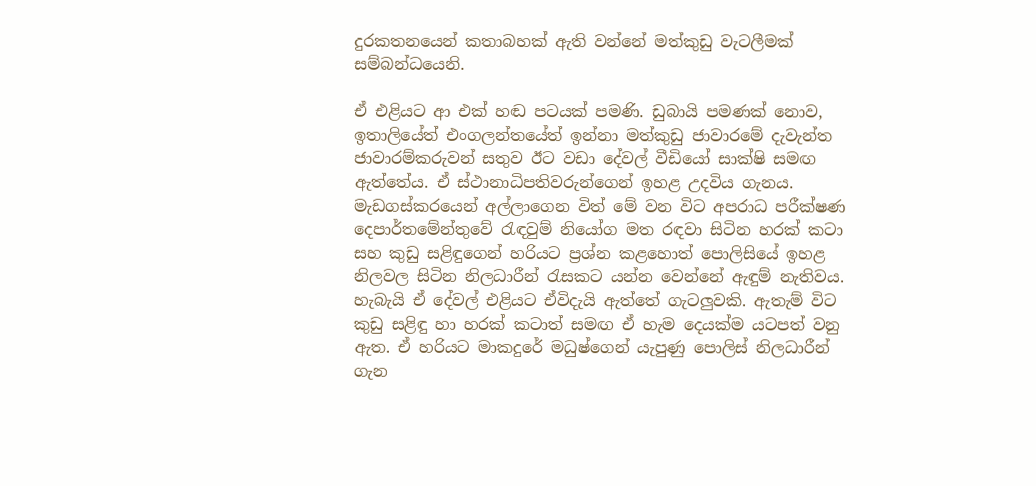දුරකතනයෙන් කතාබහක් ඇති වන්නේ මත්කුඩු වැටලීමක් සම්බන්ධයෙනි.

ඒ එළියට ආ එක් හඬ පටයක් පමණි. ඩුබායි පමණක් නොව, ඉතාලියේත් එංගලන්තයේත් ඉන්නා මත්කුඩු ජාවාරමේ දැවැන්ත ජාවාරම්කරුවන් සතුව ඊට වඩා දේවල් වීඩියෝ සාක්ෂි සමඟ ඇත්තේය. ඒ ස්ථානාධිපතිවරුන්ගෙන් ඉහළ උදවිය ගැනය. මැඩගස්කරයෙන් අල්ලාගෙන විත් මේ වන විට අපරාධ පරීක්ෂණ දෙපාර්තමේන්තුවේ රැඳවුම් නියෝග මත රඳවා සිටින හරක් කටා සහ කුඩු සළිඳුගෙන් හරියට ප්‍රශ්න කළහොත් පොලිසියේ ඉහළ නිලවල සිටින නිලධාරීන් රැසකට යන්න වෙන්නේ ඇඳුම් නැතිවය. හැබැයි ඒ දේවල් එළියට ඒවිදැයි ඇත්තේ ගැටලුවකි. ඇතැම් විට කුඩු සළිඳු හා හරක් කටාත් සමඟ ඒ හැම දෙයක්ම යටපත් වනු ඇත. ඒ හරියට මාකදුරේ මධුෂ්ගෙන් යැපුණු පොලිස් නිලධාරීන් ගැන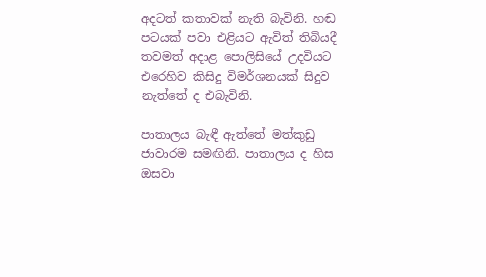අදටත් කතාවක් නැති බැවිනි. හඬ පටයක් පවා එළියට ඇවිත් තිබියදී තවමත් අදාළ පොලිසියේ උදවියට එරෙහිව කිසිදු විමර්ශනයක් සිදුව නැත්තේ ද එබැවිනි.

පාතාලය බැඳී ඇත්තේ මත්කුඩු ජාවාරම සමඟිනි. පාතාලය ද හිස ඔසවා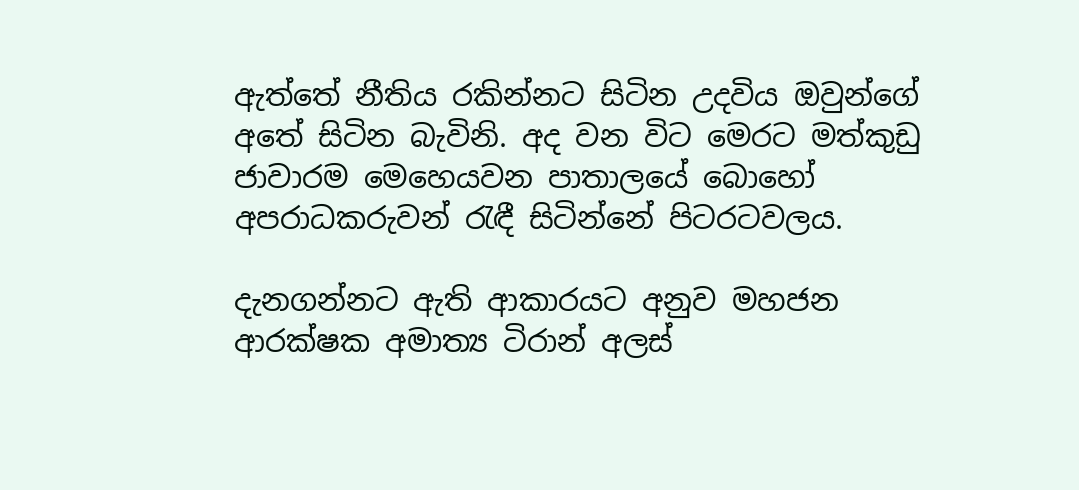ඇත්තේ නීතිය රකින්නට සිටින උදවිය ඔවුන්ගේ අතේ සිටින බැවිනි. අද වන විට මෙරට මත්කුඩු ජාවාරම මෙහෙයවන පාතාලයේ බොහෝ අපරාධකරුවන් රැඳී සිටින්නේ පිටරටවලය.

දැනගන්නට ඇති ආකාරයට අනුව මහජන ආරක්ෂක අමාත්‍ය ටිරාන් අලස්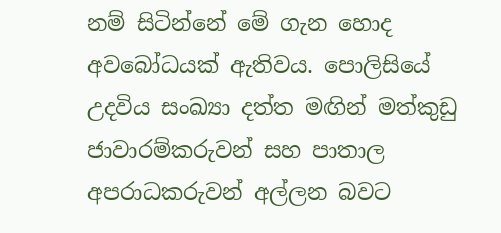නම් සිටින්නේ මේ ගැන හොද අවබෝධයක් ඇතිවය. පොලිසියේ උදවිය සංඛ්‍යා දත්ත මඟින් මත්කුඩු ජාවාරම්කරුවන් සහ පාතාල අපරාධකරුවන් අල්ලන බවට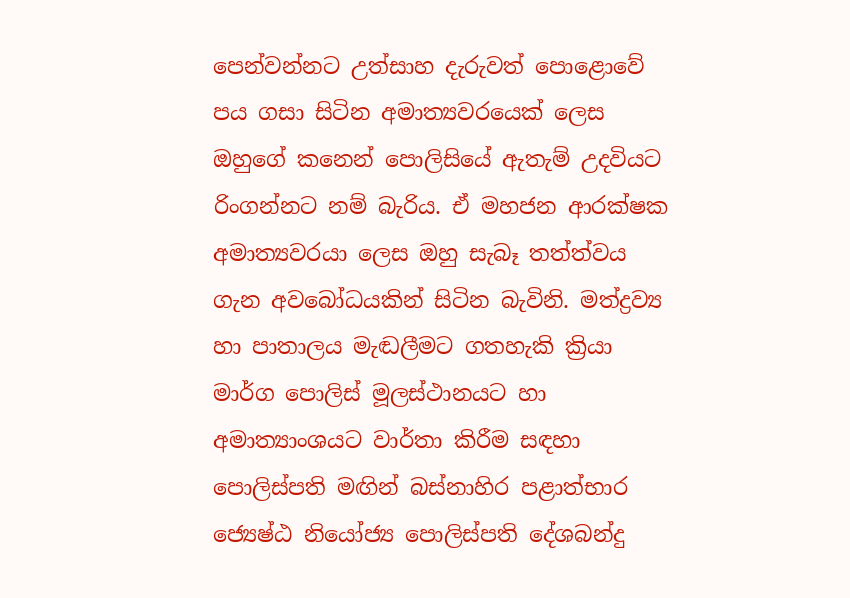පෙන්වන්නට උත්සාහ දැරුවත් පොළොවේ පය ගසා සිටින අමාත්‍යවරයෙක් ලෙස ඔහුගේ කනෙන් පොලිසියේ ඇතැම් උදවියට රිංගන්නට නම් බැරිය. ඒ මහජන ආරක්ෂක අමාත්‍යවරයා ලෙස ඔහු සැබෑ තත්ත්වය ගැන අවබෝධයකින් සිටින බැවිනි. මත්ද්‍රව්‍ය හා පාතාලය මැඬලීමට ගතහැකි ක්‍රියා මාර්ග පොලිස් මූලස්ථානයට හා අමාත්‍යාංශයට වාර්තා කිරීම සඳහා පොලිස්පති මඟින් බස්නාහිර පළාත්භාර ජ්‍යෙෂ්ඨ නියෝජ්‍ය පොලිස්පති දේශබන්දු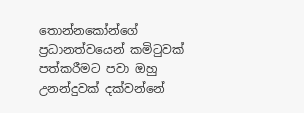තොන්නකෝන්ගේ ප්‍රධානත්වයෙන් කමිටුවක් පත්කරීමට පවා ඔහු උනන්දුවක් දක්වන්නේ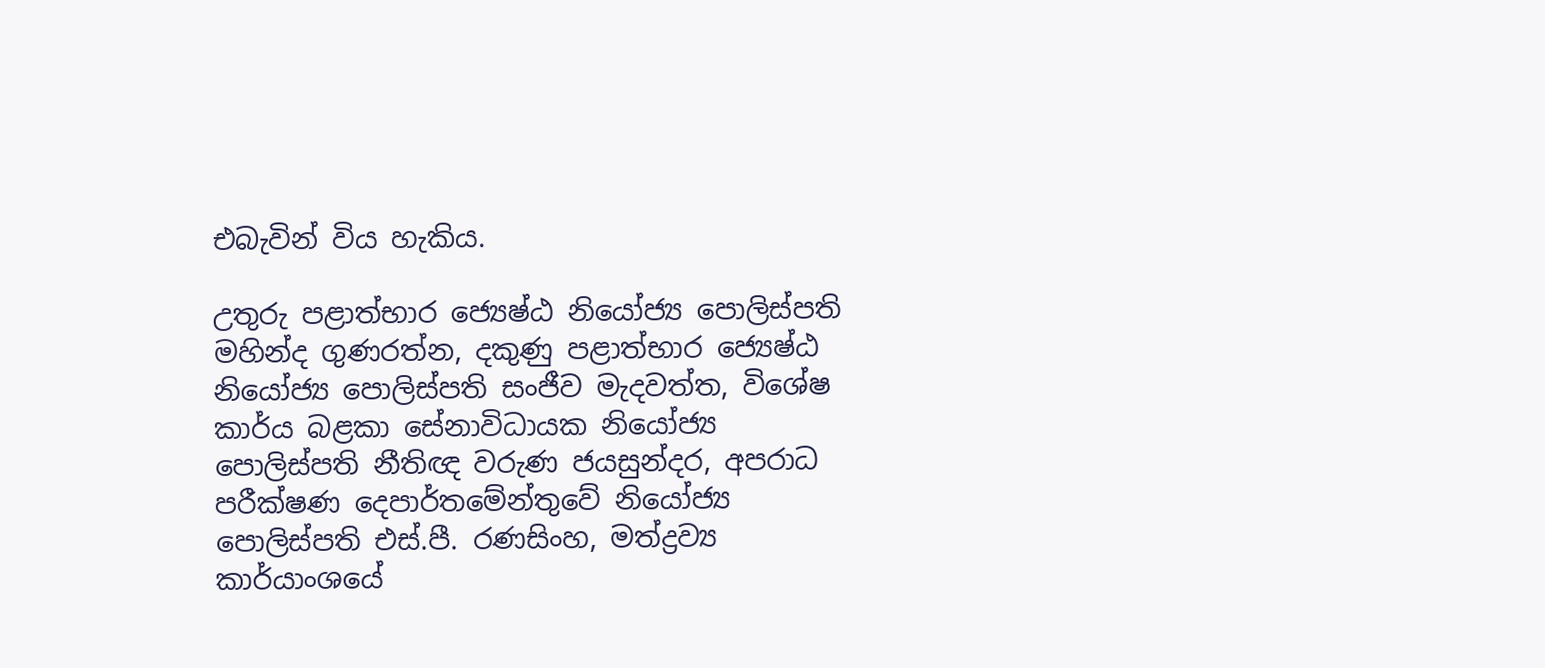එබැවින් විය හැකිය.

උතුරු පළාත්භාර ජ්‍යෙෂ්ඨ නියෝජ්‍ය පොලිස්පති මහින්ද ගුණරත්න, දකුණු පළාත්භාර ජ්‍යෙෂ්ඨ නියෝජ්‍ය පොලිස්පති සංජීව මැදවත්ත, විශේෂ කාර්ය බළකා සේනාවිධායක නියෝජ්‍ය පොලිස්පති නීතිඥ වරුණ ජයසුන්දර, අපරාධ පරීක්ෂණ දෙපාර්තමේන්තුවේ නියෝජ්‍ය පොලිස්පති එස්.පී. රණසිංහ, මත්ද්‍රව්‍ය කාර්යාංශයේ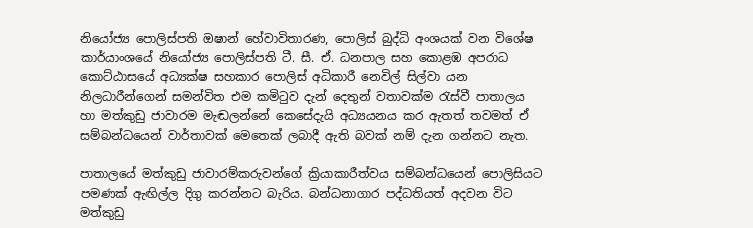නියෝජ්‍ය පොලිස්පති ඔෂාන් හේවාවිතාරණ, පොලිස් බුද්ධි අංශයක් වන විශේෂ කාර්යාංශයේ නියෝජ්‍ය පොලිස්පති ටී. සී. ඒ. ධනපාල සහ කොළඹ අපරාධ කොට්ඨාසයේ අධ්‍යක්ෂ සහකාර පොලිස් අධිකාරී නෙවිල් සිල්වා යන නිලධාරීන්ගෙන් සමන්විත එම කමිටුව දැන් දෙතුන් වතාවක්ම රැස්වී පාතාලය හා මත්කුඩු ජාවාරම මැඬලන්නේ කෙසේදැයි අධ්‍යයනය කර ඇතත් තවමත් ඒ සම්බන්ධයෙන් වාර්තාවක් මෙතෙක් ලබාදී ඇති බවක් නම් දැන ගන්නට නැත.

පාතාලයේ මත්කුඩු ජාවාරම්කරුවන්ගේ ක්‍රියාකාරීත්වය සම්බන්ධයෙන් පොලිසියට පමණක් ඇඟිල්ල දිගු කරන්නට බැරිය. බන්ධනාගාර පද්ධතියත් අදවන විට මත්කුඩු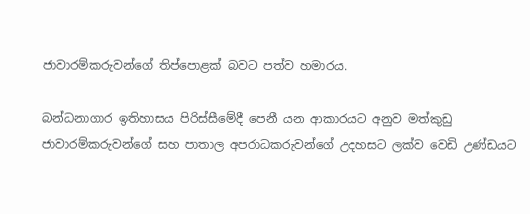ජාවාරම්කරුවන්ගේ තිප්පොළක් බවට පත්ව හමාරය.

බන්ධනාගාර ඉතිහාසය පිරිස්සීමේදී පෙනී යන ආකාරයට අනුව මත්කුඩු ජාවාරම්කරුවන්ගේ සහ පාතාල අපරාධකරුවන්ගේ උදහසට ලක්ව වෙඩි උණ්ඩයට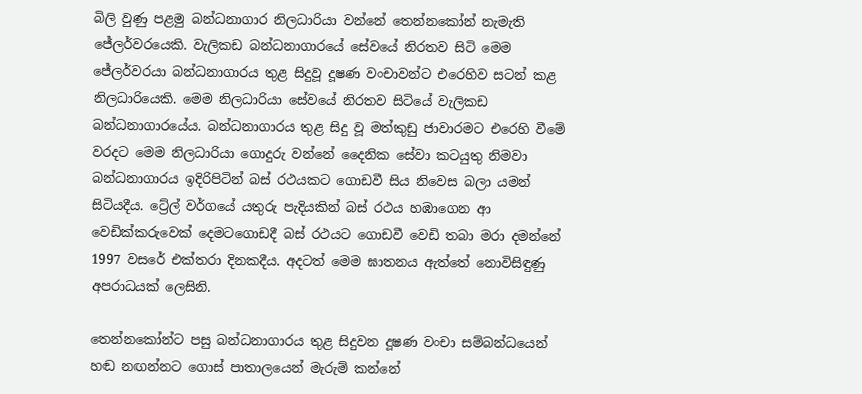බිලි වුණු පළමු බන්ධනාගාර නිලධාරියා වන්නේ තෙන්නකෝන් නැමැති ජේලර්වරයෙකි. වැලිකඩ බන්ධනාගාරයේ සේවයේ නිරතව සිටි මෙම ජේලර්වරයා බන්ධනාගාරය තුළ සිදුවූ දූෂණ වංචාවන්ට එරෙහිව සටන් කළ නිලධාරියෙකි. මෙම නිලධාරියා සේවයේ නිරතව සිටියේ වැලිකඩ බන්ධනාගාරයේය. බන්ධනාගාරය තුළ සිදු වූ මත්කුඩු ජාවාරමට එරෙහි වීමේ වරදට මෙම නිලධාරියා ගොදුරු වන්නේ දෛනික සේවා කටයුතු නිමවා බන්ධනාගාරය ඉදිරිපිටින් බස් රථයකට ගොඩවී සිය නිවෙස බලා යමන් සිටියදීය. ට්‍රේල් වර්ගයේ යතුරු පැදියකින් බස් රථය හඹාගෙන ආ වෙඩික්කරුවෙක් දෙමටගොඩදී බස් රථයට ගොඩවී වෙඩි තබා මරා දමන්නේ 1997 වසරේ එක්තරා දිනකදීය. අදටත් මෙම ඝාතනය ඇත්තේ නොවිසිඳුණු අපරාධයක් ලෙසිනි.

තෙන්නකෝන්ට පසු බන්ධනාගාරය තුළ සිදුවන දූෂණ වංචා සම්බන්ධයෙන් හඬ නඟන්නට ගොස් පාතාලයෙන් මැරුම් කන්නේ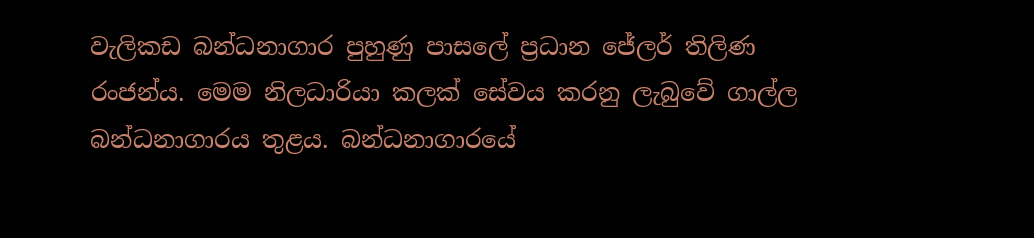වැලිකඩ බන්ධනාගාර පුහුණු පාසලේ ප්‍රධාන ජේලර් තිලිණ රංජන්ය. මෙම නිලධාරියා කලක් සේවය කරනු ලැබුවේ ගාල්ල බන්ධනාගාරය තුළය. බන්ධනාගාරයේ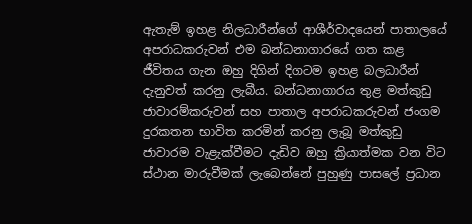ඇතැම් ඉහළ නිලධාරීන්ගේ ආශීර්වාදයෙන් පාතාලයේ අපරාධකරුවන් එම බන්ධනාගාරයේ ගත කළ ජීවිතය ගැන ඔහු දිගින් දිගටම ඉහළ බලධාරීන් දැනුවත් කරනු ලැබීය. බන්ධනාගාරය තුළ මත්කුඩු ජාවාරම්කරුවන් සහ පාතාල අපරාධකරුවන් ජංගම දුරකතන භාවිත කරමින් කරනු ලැබූ මත්කුඩු ජාවාරම වැළැක්වීමට දැඩිව ඔහු ක්‍රියාත්මක වන විට ස්ථාන මාරුවීමක් ලැබෙන්නේ පුහුණු පාසලේ ප්‍රධාන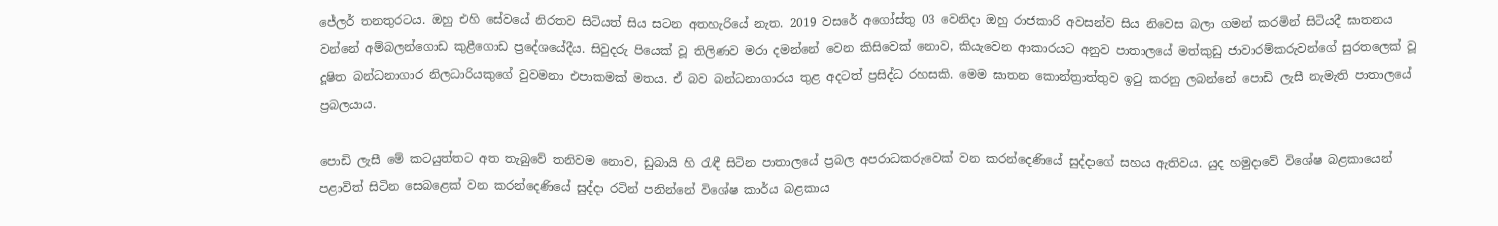ජේලර් තනතුරටය. ඔහු එහි සේවයේ නිරතව සිටියත් සිය සටන අතහැරියේ නැත. 2019 වසරේ අගෝස්තු 03 වෙනිදා ඔහු රාජකාරි අවසන්ව සිය නිවෙස බලා ගමන් කරමින් සිටියදී ඝාතනය වන්නේ අම්බලන්ගොඩ කුළීගොඩ ප්‍රදේශයේදීය. සිවුදරු පියෙක් වූ තිලිණව මරා දමන්නේ වෙන කිසිවෙක් නොව, කියැවෙන ආකාරයට අනුව පාතාලයේ මත්කුඩු ජාවාරම්කරුවන්ගේ සුරතලෙක් වූ දූෂිත බන්ධනාගාර නිලධාරියකුගේ වුවමනා එපාකමක් මතය. ඒ බව බන්ධනාගාරය තුළ අදටත් ප්‍රසිද්ධ රහසකි. මෙම ඝාතන කොන්ත්‍රාත්තුව ඉටු කරනු ලබන්නේ පොඩි ලැසී නැමැති පාතාලයේ ප්‍රබලයාය.

පොඩි ලැසී මේ කටයුත්තට අත තැබුවේ තනිවම නොව, ඩුබායි හි රැඳී සිටින පාතාලයේ ප්‍රබල අපරාධකරුවෙක් වන කරන්දෙණියේ සුද්දාගේ සහය ඇතිවය. යුද හමුදාවේ විශේෂ බළකායෙන් පළාවිත් සිටින සෙබළෙක් වන කරන්දෙණියේ සුද්දා රටින් පනින්නේ විශේෂ කාර්ය බළකාය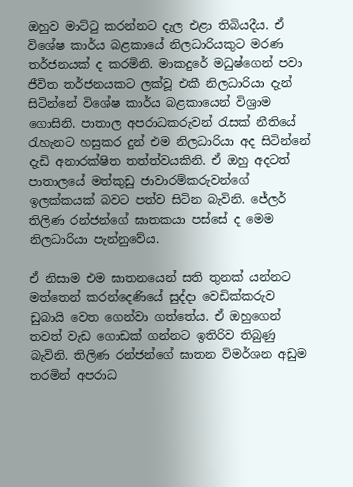ඔහුව මාට්ටු කරන්නට දැල එළා තිබියදීය. ඒ විශේෂ කාර්ය බළකායේ නිලධාරියකුට මරණ තර්ජනයක් ද කරමිනි. මාකදුරේ මධුෂ්ගෙන් පවා ජීවිත තර්ජනයකට ලක්වූ එකී නිලධාරියා දැන් සිටින්නේ විශේෂ කාර්ය බළකායෙන් විශ්‍රාම ගොසිනි. පාතාල අපරාධකරුවන් රැසක් නීතියේ රැහැනට හසුකර දුන් එම නිලධාරියා අද සිටින්නේ දැඩි අනාරක්ෂිත තත්ත්වයකිනි. ඒ ඔහු අදටත් පාතාලයේ මත්කුඩු ජාවාරම්කරුවන්ගේ ඉලක්කයක් බවට පත්ව සිටින බැවිනි. ජේලර් තිලිණ රන්ජන්ගේ ඝාතකයා පස්සේ ද මෙම නිලධාරියා පැන්නුවේය.

ඒ නිසාම එම ඝාතනයෙන් සති තුනක් යන්නට මත්තෙන් කරන්දෙණියේ සුද්දා වෙඩික්කරුව ඩුබායි වෙත ගෙන්වා ගත්තේය. ඒ ඔහුගෙන් තවත් වැඩ ගොඩක් ගන්නට ඉතිරිව තිබුණු බැවිනි. තිලිණ රන්ජන්ගේ ඝාතන විමර්ශන අඩුම තරමින් අපරාධ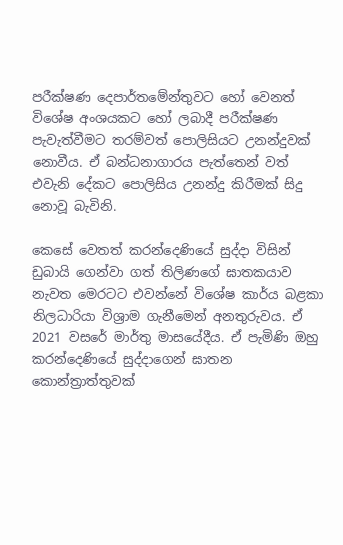පරීක්ෂණ දෙපාර්තමේන්තුවට හෝ වෙනත් විශේෂ අංශයකට හෝ ලබාදී පරීක්ෂණ පැවැත්වීමට තරම්වත් පොලිසියට උනන්දුවක් නොවීය. ඒ බන්ධනාගාරය පැත්තෙන් වත් එවැනි දේකට පොලිසිය උනන්දු කිරීමක් සිදු නොවූ බැවිනි.

කෙසේ වෙතත් කරන්දෙණියේ සුද්දා විසින් ඩුබායි ගෙන්වා ගත් තිලිණගේ ඝාතකයාව නැවත මෙරටට එවන්නේ විශේෂ කාර්ය බළකා නිලධාරියා විශ්‍රාම ගැනීමෙන් අනතුරුවය. ඒ 2021 වසරේ මාර්තු මාසයේදීය. ඒ පැමිණි ඔහු කරන්දෙණියේ සුද්දාගෙන් ඝාතන කොන්ත්‍රාත්තුවක්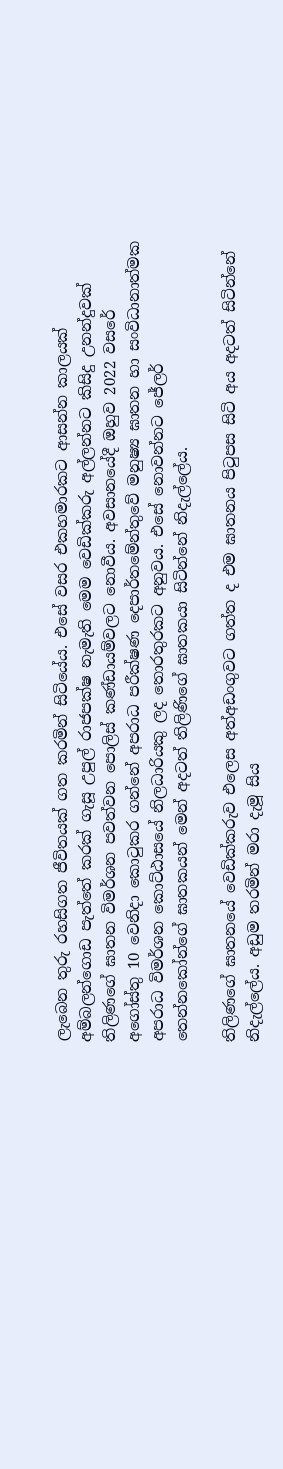ලැබෙන තුරු රහසිගත ජීවිතයක් ගත කරමින් සිටියේය. එසේ වසර එකහමාරකට ආසන්න කාලයක් අම්බලන්ගොඩ පැත්තේ කරක් ගැසූ උපුල් රාජපක්ෂ නැමැති මෙම වෙඩික්කරු අල්ලන්නට කිසිදු උනන්දුවක් තිලිණගේ ඝාතන විමර්ශන පවත්වන පොලිස් කණ්ඩායම්වලට නොවීය. අවසානයේදී ඔහුව 2022 වසරේ අගෝස්තු 10 වෙනිදා කොටුකර ගන්නේ අපරාධ පරීක්ෂණ දෙපාර්තමේන්තුවේ මනුෂ්‍ය ඝාතන හා සංවිධානාත්මක අපරාධ විමර්ශන කොට්ඨාසයේ නිලධාරියකු ලද තොරතුරකට අනුවය. එසේ නොවන්නට ජේලර් තෙන්නකෝන්ගේ ඝාතකයන් මෙන් අදටත් තිලිණිගේ ඝාතකයා සිටින්නේ නිදැල්ලේය.

තිලිණගේ ඝාතනයේ වෙඩික්කරුව එලෙස අත්අඩංගුවට ගත්ත ද එම ඝාතනය පිටුපස සිටි අය අදටත් සිටින්නේ නිදැල්ලේය. අඩුම තරමින් මරා දැමූ සිය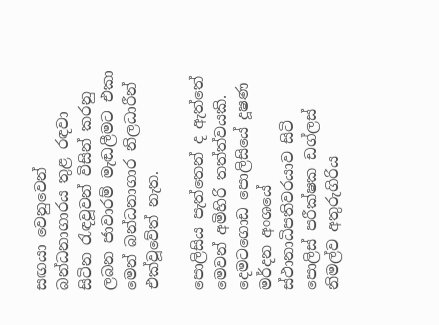සඟයා වෙනුවෙන් බන්ධනාගාරය තුළ රඳවා සිටින රැඳවූවන් විසින් කරනු ලබන ජාවාරම් මැඬලීමට එකා මෙන් බන්ධනාගාර නිලධාරීන් එක්වූවේත් නැත.

පොලිසිය පැත්තෙන් ද ඇත්තේ මෙවන් අමිහිරි තත්ත්වයකි. දෙමටගොඩ පොලිසියේ දූෂණ මර්දන අංශයේ ස්ථානාධිපතිවරයාව සිටි පොලිස් පරීක්ෂක ඩග්ලස් නිමල්ව අතුරුගිරිය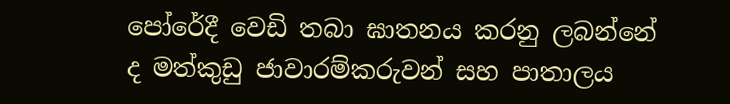පෝරේදී වෙඩි තබා ඝාතනය කරනු ලබන්නේ ද මත්කුඩු ජාවාරම්කරුවන් සහ පාතාලය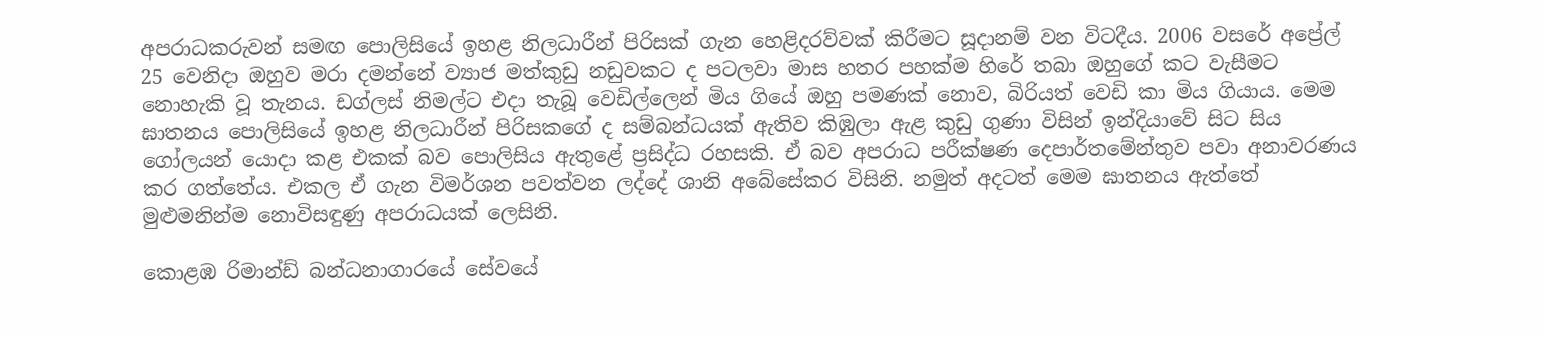අපරාධකරුවන් සමඟ පොලිසියේ ඉහළ නිලධාරීන් පිරිසක් ගැන හෙළිදරව්වක් කිරීමට සූදානම් වන විටදීය. 2006 වසරේ අප්‍රේල් 25 වෙනිදා ඔහුව මරා දමන්නේ ව්‍යාජ මත්කුඩු නඩුවකට ද පටලවා මාස හතර පහක්ම හිරේ තබා ඔහුගේ කට වැසීමට නොහැකි වූ තැනය. ඩග්ලස් නිමල්ට එදා තැබූ වෙඩිල්ලෙන් මිය ගියේ ඔහු පමණක් නොව, බිරියත් වෙඩි කා මිය ගියාය. මෙම ඝාතනය පොලිසියේ ඉහළ නිලධාරීන් පිරිසකගේ ද සම්බන්ධයක් ඇතිව කිඹුලා ඇළ කුඩු ගුණා විසින් ඉන්දියාවේ සිට සිය ගෝලයන් යොදා කළ එකක් බව පොලිසිය ඇතුළේ ප්‍රසිද්ධ රහසකි. ඒ බව අපරාධ පරීක්ෂණ දෙපාර්තමේන්තුව පවා අනාවරණය කර ගත්තේය. එකල ඒ ගැන විමර්ශන පවත්වන ලද්දේ ශානි අබේසේකර විසිනි. නමුත් අදටත් මෙම ඝාතනය ඇත්තේ මුළුමනින්ම නොවිසඳුණු අපරාධයක් ලෙසිනි.

කොළඹ රිමාන්ඩ් බන්ධනාගාරයේ සේවයේ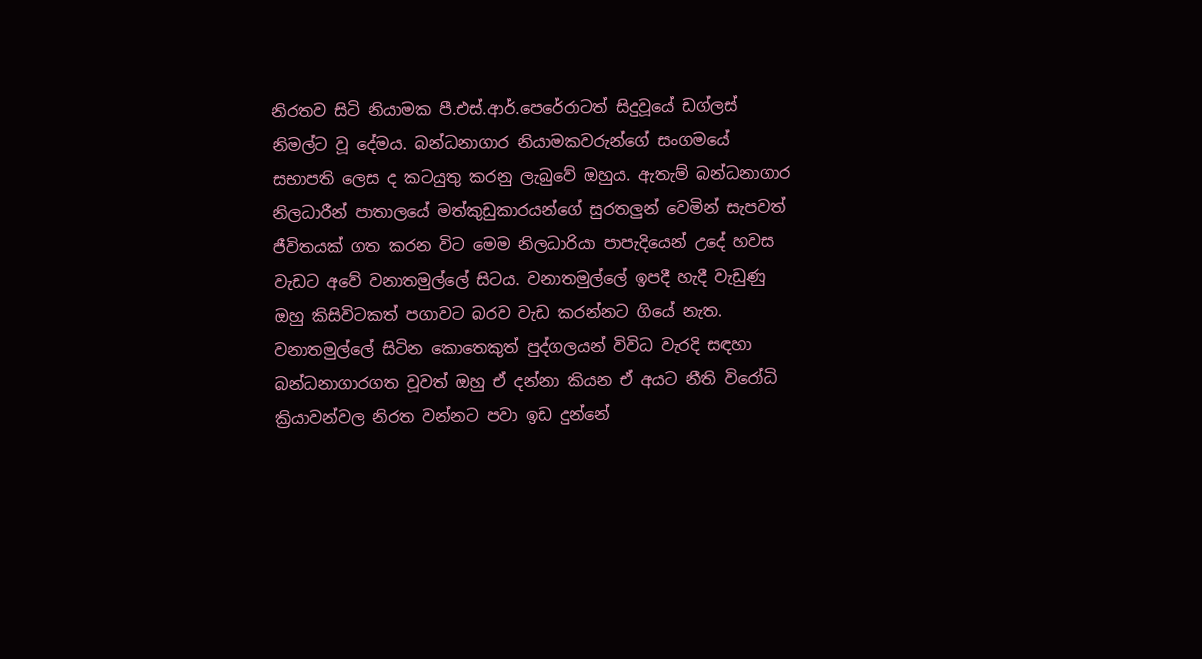නිරතව සිටි නියාමක පී.එස්.ආර්.පෙරේරාටත් සිදුවූයේ ඩග්ලස් නිමල්ට වූ දේමය. බන්ධනාගාර නියාමකවරුන්ගේ සංගමයේ සභාපති ලෙස ද කටයුතු කරනු ලැබුවේ ඔහුය. ඇතැම් බන්ධනාගාර නිලධාරීන් පාතාලයේ මත්කුඩුකාරයන්ගේ සුරතලුන් වෙමින් සැපවත් ජීවිතයක් ගත කරන විට මෙම නිලධාරියා පාපැදියෙන් උදේ හවස වැඩට අවේ වනාතමුල්ලේ සිටය. වනාතමුල්ලේ ඉපදී හැදී වැඩුණු ඔහු කිසිවිටකත් පගාවට බරව වැඩ කරන්නට ගියේ නැත. වනාතමුල්ලේ සිටින කොතෙකුත් පුද්ගලයන් විවිධ වැරදි සඳහා බන්ධනාගාරගත වූවත් ඔහු ඒ දන්නා කියන ඒ අයට නීති විරෝධි ක්‍රියාවන්වල නිරත වන්නට පවා ඉඩ දුන්නේ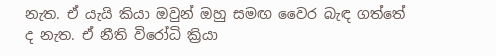නැත. ඒ යැයි කියා ඔවුන් ඔහු සමඟ වෛර බැඳ ගත්තේ ද නැත. ඒ නීති විරෝධි ක්‍රියා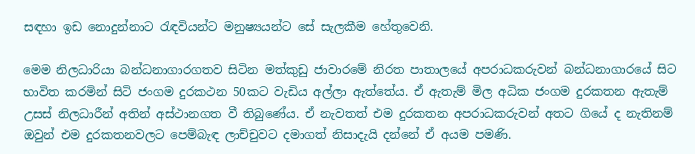සඳහා ඉඩ නොදුන්නාට රැඳවියන්ට මනුෂ්‍යයන්ට සේ සැලකීම හේතුවෙනි.

මෙම නිලධාරියා බන්ධනාගාරගතව සිටින මත්කුඩු ජාවාරමේ නිරත පාතාලයේ අපරාධකරුවන් බන්ධනාගාරයේ සිට භාවිත කරමින් සිටි ජංගම දුරකථන 50කට වැඩිය අල්ලා ඇත්තේය. ඒ ඇතැම් මිල අධික ජංගම දුරකතන ඇතැම් උසස් නිලධාරීන් අතින් අස්ථානගත වී තිබුණේය. ඒ නැවතත් එම දුරකතන අපරාධකරුවන් අතට ගියේ ද නැතිනම් ඔවුන් එම දුරකතනවලට පෙම්බැඳ ලාච්චුවට දමාගත් නිසාදැයි දන්නේ ඒ අයම පමණි.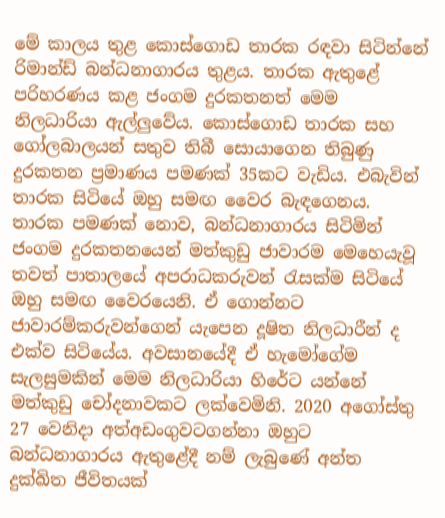මේ කාලය තුළ කොස්ගොඩ තාරක රඳවා සිටින්නේ රිමාන්ඩ් බන්ධනාගාරය තුළය. තාරක ඇතුළේ පරිහරණය කළ ජංගම දුරකතනත් මෙම නිලධාරියා ඇල්ලුවේය. කොස්ගොඩ තාරක සහ ගෝලබාලයන් සතුව තිබී සොයාගෙන තිබුණු දුරකතන ප්‍රමාණය පමණක් 35කට වැඩිය. එබැවින් තාරක සිටියේ ඔහු සමඟ වෛර බැඳගෙනය. තාරක පමණක් නොව, බන්ධනාගාරය සිටිමින් ජංගම දුරකතනයෙන් මත්කුඩු ජාවාරම මෙහෙයැවූ තවත් පාතාලයේ අපරාධකරුවන් රැසක්ම සිටියේ ඔහු සමඟ වෛරයෙනි. ඒ ගොන්නට ජාවාරම්කරුවන්ගෙන් යැපෙන දූෂිත නිලධාරීන් ද එක්ව සිටියේය. අවසානයේදී ඒ හැමෝගේම සැලසුමකින් මෙම නිලධාරියා හිරේට යන්නේ මත්කුඩු චෝදනාවකට ලක්වෙමිනි. 2020 අගෝස්තු 27 වෙනිදා අත්අඩංගුවටගන්නා ඔහුට බන්ධනාගාරය ඇතුළේදී නම් ලැබුණේ අන්ත දුක්ඛිත ජීවිතයක්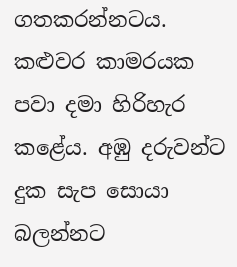ගතකරන්නටය. කළුවර කාමරයක පවා දමා හිරිහැර කළේය. අඹු දරුවන්ට දුක සැප සොයා බලන්නට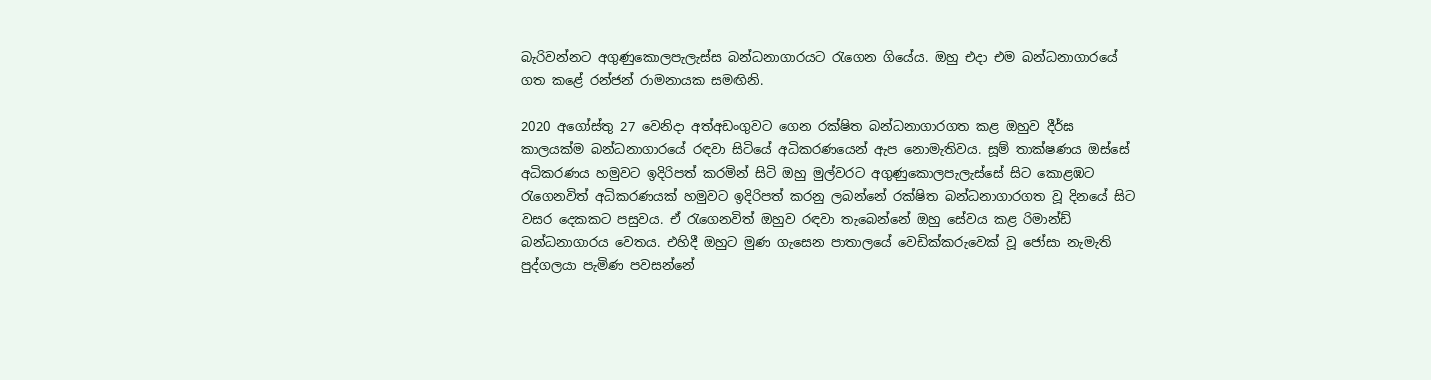බැරිවන්නට අගුණුකොලපැලැස්ස බන්ධනාගාරයට රැගෙන ගියේය. ඔහු එදා එම බන්ධනාගාරයේ ගත කළේ රන්ජන් රාමනායක සමඟිනි.

2020 අගෝස්තු 27 වෙනිදා අත්අඩංගුවට ගෙන රක්ෂිත බන්ධනාගාරගත කළ ඔහුව දීර්ඝ කාලයක්ම බන්ධනාගාරයේ රඳවා සිටියේ අධිකරණයෙන් ඇප නොමැතිවය. සූම් තාක්ෂණය ඔස්සේ අධිකරණය හමුවට ඉදිරිපත් කරමින් සිටි ඔහු මුල්වරට අගුණුකොලපැලැස්සේ සිට කොළඹට රැගෙනවිත් අධිකරණයක් හමුවට ඉදිරිපත් කරනු ලබන්නේ රක්ෂිත බන්ධනාගාරගත වූ දිනයේ සිට වසර දෙකකට පසුවය. ඒ රැගෙනවිත් ඔහුව රඳවා තැබෙන්නේ ඔහු සේවය කළ රිමාන්ඩ් බන්ධනාගාරය වෙතය. එහිදී ඔහුට මුණ ගැසෙන පාතාලයේ වෙඩික්කරුවෙක් වූ ජෝසා නැමැති පුද්ගලයා පැමිණ පවසන්නේ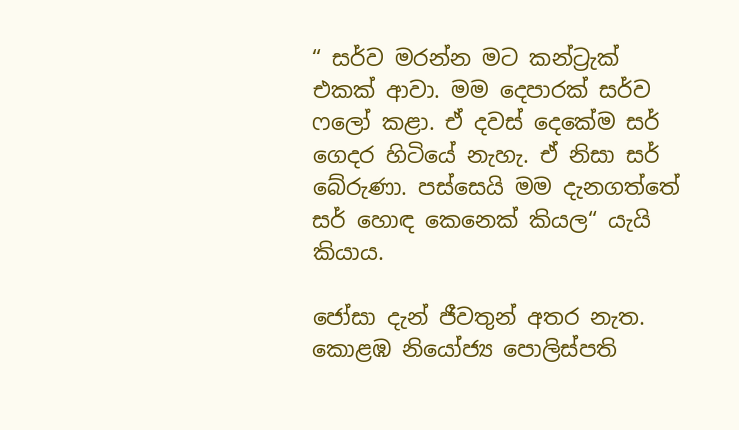“ සර්ව මරන්න මට කන්ට්‍රැක් එකක් ආවා. මම දෙපාරක් සර්ව ෆලෝ කළා. ඒ දවස් දෙකේම සර් ගෙදර හිටියේ නැහැ. ඒ නිසා සර් බේරුණා. පස්සෙයි මම දැනගත්තේ සර් හොඳ කෙනෙක් කියල“ යැයි කියාය.

ජෝසා දැන් ජීවතුන් අතර නැත. කොළඹ නියෝජ්‍ය පොලිස්පති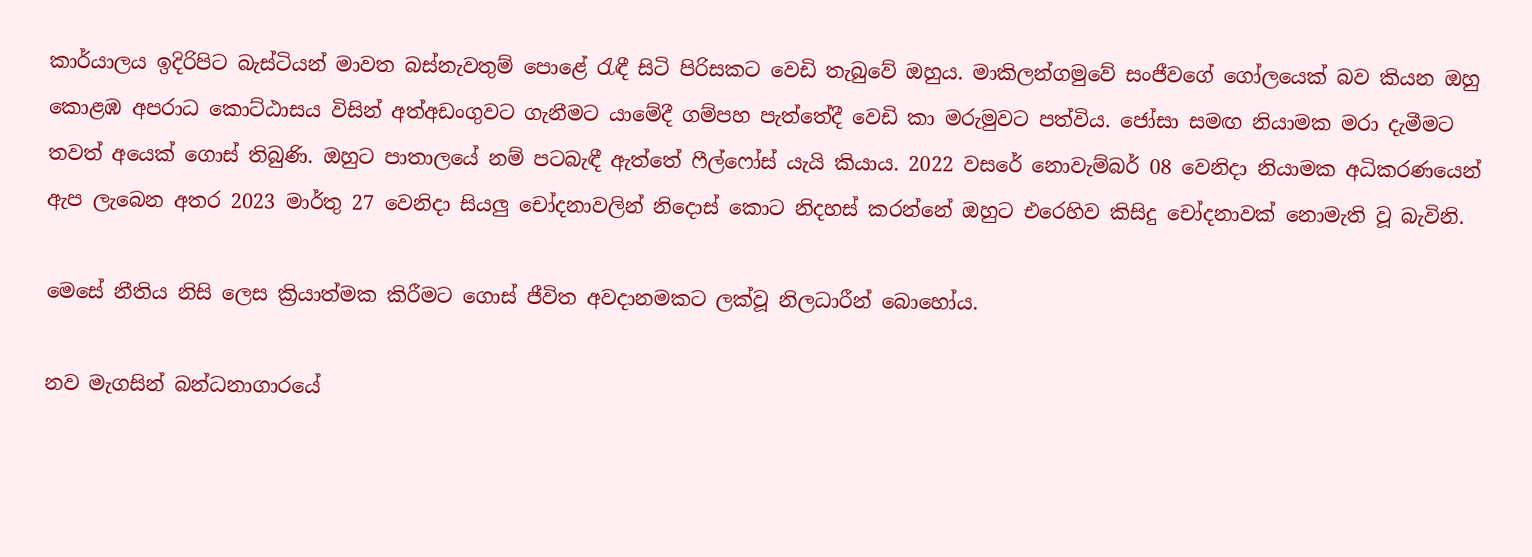කාර්යාලය ඉදිරිපිට බැස්ටියන් මාවත බස්නැවතුම් පොළේ රැඳී සිටි පිරිසකට වෙඩි තැබුවේ ඔහුය. මාකිලන්ගමුවේ සංජීවගේ ගෝලයෙක් බව කියන ඔහු කොළඹ අපරාධ කොට්ඨාසය විසින් අත්අඩංගුවට ගැනීමට යාමේදී ගම්පහ පැත්තේදී වෙඩි කා මරුමුවට පත්විය. ජෝසා සමඟ නියාමක මරා දැමීමට තවත් අයෙක් ගොස් තිබුණි. ඔහුට පාතාලයේ නම් පටබැඳී ඇත්තේ ෆීල්ෆෝස් යැයි කියාය. 2022 වසරේ නොවැම්බර් 08 වෙනිදා නියාමක අධිකරණයෙන් ඇප ලැබෙන අතර 2023 මාර්තු 27 වෙනිදා සියලු චෝදනාවලින් නිදොස් කොට නිදහස් කරන්නේ ඔහුට එරෙහිව කිසිදු චෝදනාවක් නොමැති වූ බැවිනි.

මෙසේ නීතිය නිසි ලෙස ක්‍රියාත්මක කිරීමට ගොස් ජීවිත අවදානමකට ලක්වූ නිලධාරීන් බොහෝය.

නව මැගසින් බන්ධනාගාරයේ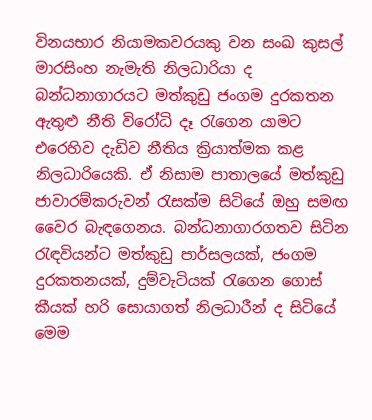විනයභාර නියාමකවරයකු වන සංඛ කුසල් මාරසිංහ නැමැති නිලධාරියා ද බන්ධනාගාරයට මත්කුඩු ජංගම දුරකතන ඇතුළු නීති විරෝධි දෑ රැගෙන යාමට එරෙහිව දැඩිව නීතිය ක්‍රියාත්මක කළ නිලධාරියෙකි. ඒ නිසාම පාතාලයේ මත්කුඩු ජාවාරම්කරුවන් රැසක්ම සිටියේ ඔහු සමඟ වෛර බැඳගෙනය. බන්ධනාගාරගතව සිටින රැඳවියන්ට මත්කුඩු පාර්සලයක්, ජංගම දුරකතනයක්, දුම්වැටියක් රැගෙන ගොස් කීයක් හරි සොයාගත් නිලධාරීන් ද සිටියේ මෙම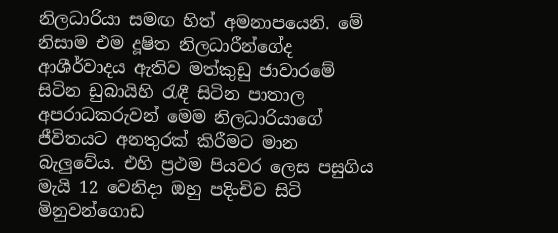නිලධාරියා සමඟ හිත් අමනාපයෙනි. මේ නිසාම එම දූෂිත නිලධාරීන්ගේද ආශීර්වාදය ඇතිව මත්කුඩු ජාවාරමේ සිටින ඩුබායිහි රැඳී සිටින පාතාල අපරාධකරුවන් මෙම නිලධාරියාගේ ජීවිතයට අනතුරක් කිරීමට මාන බැලුවේය. එහි ප්‍රථම පියවර ලෙස පසුගිය මැයි 12 වෙනිදා ඔහු පදිංචිව සිටි මිනුවන්ගොඩ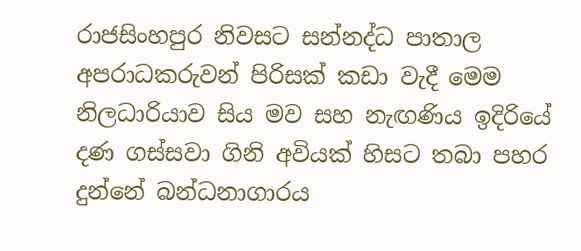රාජසිංහපුර නිවසට සන්නද්ධ පාතාල අපරාධකරුවන් පිරිසක් කඩා වැදී මෙම නිලධාරියාව සිය මව සහ නැඟණිය ඉදිරියේ දණ ගස්සවා ගිනි අවියක් හිසට තබා පහර දුන්නේ බන්ධනාගාරය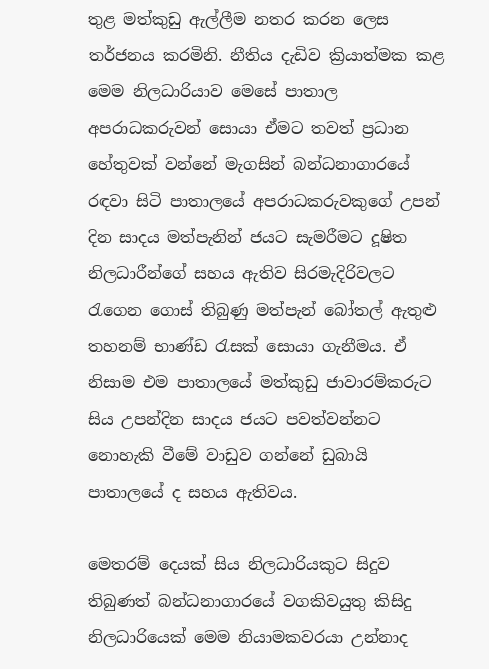තුළ මත්කුඩු ඇල්ලීම නතර කරන ලෙස තර්ජනය කරමිනි. නීතිය දැඩිව ක්‍රියාත්මක කළ මෙම නිලධාරියාව මෙසේ පාතාල අපරාධකරුවන් සොයා ඒමට තවත් ප්‍රධාන හේතුවක් වන්නේ මැගසින් බන්ධනාගාරයේ රඳවා සිටි පාතාලයේ අපරාධකරුවකුගේ උපන් දින සාදය මත්පැනින් ජයට සැමරීමට දූෂිත නිලධාරීන්ගේ සහය ඇතිව සිරමැදිරිවලට රැගෙන ගොස් තිබුණු මත්පැන් බෝතල් ඇතුළු තහනම් භාණ්ඩ රැසක් සොයා ගැනීමය. ඒ නිසාම එම පාතාලයේ මත්කුඩු ජාවාරම්කරුට සිය උපන්දින සාදය ජයට පවත්වන්නට නොහැකි වීමේ වාඩුව ගන්නේ ඩුබායි පාතාලයේ ද සහය ඇතිවය.

මෙතරම් දෙයක් සිය නිලධාරියකුට සිදුව තිබුණත් බන්ධනාගාරයේ වගකිවයුතු කිසිදු නිලධාරියෙක් මෙම නියාමකවරයා උන්නාද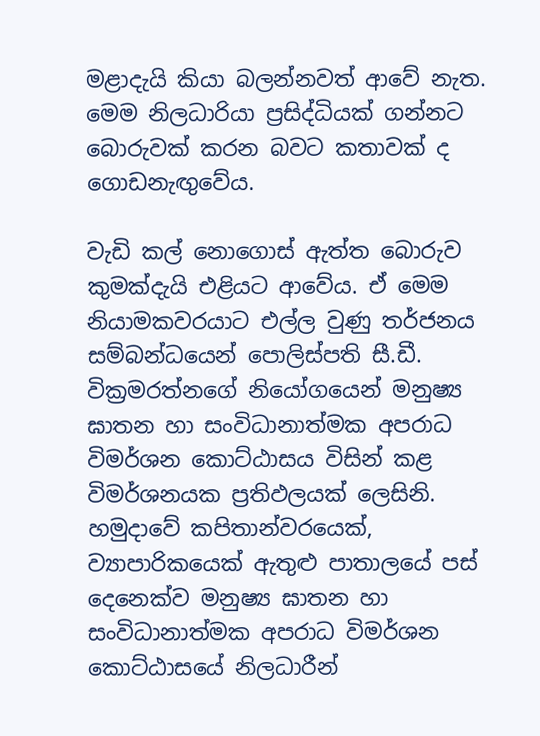මළාදැයි කියා බලන්නවත් ආවේ නැත. මෙම නිලධාරියා ප්‍රසිද්ධියක් ගන්නට බොරුවක් කරන බවට කතාවක් ද ගොඩනැඟුවේය.

වැඩි කල් නොගොස් ඇත්ත බොරුව කුමක්දැයි එළියට ආවේය. ඒ මෙම නියාමකවරයාට එල්ල වුණු තර්ජනය සම්බන්ධයෙන් පොලිස්පති සී.ඩී. වික්‍රමරත්නගේ නියෝගයෙන් මනුෂ්‍ය ඝාතන හා සංවිධානාත්මක අපරාධ විමර්ශන කොට්ඨාසය විසින් කළ විමර්ශනයක ප්‍රතිඵලයක් ලෙසිනි. හමුදාවේ කපිතාන්වරයෙක්, ව්‍යාපාරිකයෙක් ඇතුළු පාතාලයේ පස් දෙනෙක්ව මනුෂ්‍ය ඝාතන හා සංවිධානාත්මක අපරාධ විමර්ශන කොට්ඨාසයේ නිලධාරීන්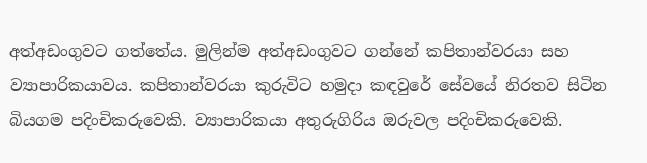අත්අඩංගුවට ගත්තේය. මුලින්ම අත්අඩංගුවට ගන්නේ කපිතාන්වරයා සහ ව්‍යාපාරිකයාවය. කපිතාන්වරයා කුරුවිට හමුදා කඳවුරේ සේවයේ නිරතව සිටින බියගම පදිංචිකරුවෙකි. ව්‍යාපාරිකයා අතුරුගිරිය ඔරුවල පදිංචිකරුවෙකි.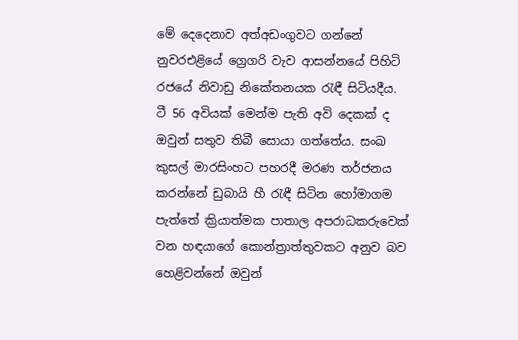මේ දෙදෙනාව අත්අඩංගුවට ගන්නේ නුවරඑළියේ ග්‍රෙගරි වැව ආසන්නයේ පිහිටි රජයේ නිවාඩු නිකේතනයක රැඳී සිටියදීය. ටී 56 අවියක් මෙන්ම පැති අවි දෙකක් ද ඔවුන් සතුව තිබී සොයා ගත්තේය. සංඛ කුසල් මාරසිංහට පහරදී මරණ තර්ජනය කරන්නේ ඩුබායි හී රැඳී සිටින හෝමාගම පැත්තේ ක්‍රියාත්මක පාතාල අපරාධකරුවෙක් වන හඳයාගේ කොන්ත්‍රාත්තුවකට අනුව බව හෙළිවන්නේ ඔවුන්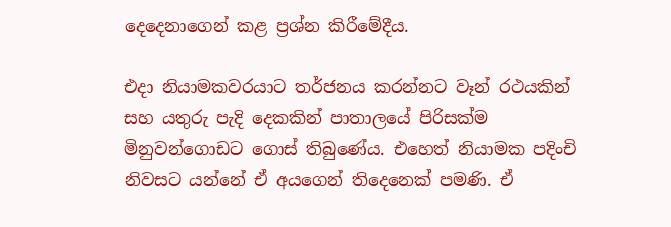දෙදෙනාගෙන් කළ ප්‍රශ්න කිරීමේදීය.

එදා නියාමකවරයාට තර්ජනය කරන්නට වෑන් රථයකින් සහ යතුරු පැදි දෙකකින් පාතාලයේ පිරිසක්ම මිනුවන්ගොඩට ගොස් තිබුණේය. එහෙත් නියාමක පදිංචි නිවසට යන්නේ ඒ අයගෙන් තිදෙනෙක් පමණි. ඒ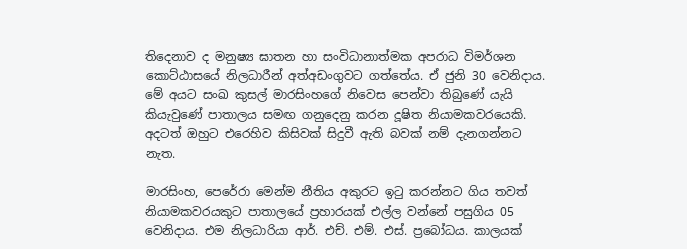තිදෙනාව ද මනුෂ්‍ය ඝාතන හා සංවිධානාත්මක අපරාධ විමර්ශන කොට්ඨාසයේ නිලධාරීන් අත්අඩංගුවට ගත්තේය. ඒ ජුනි 30 වෙනිදාය. මේ අයට සංඛ කුසල් මාරසිංහගේ නිවෙස පෙන්වා තිබුණේ යැයි කියැවුණේ පාතාලය සමඟ ගනුදෙනු කරන දූෂිත නියාමකවරයෙකි. අදටත් ඔහුට එරෙහිව කිසිවක් සිදුවී ඇති බවක් නම් දැනගන්නට නැත.

මාරසිංහ, පෙරේරා මෙන්ම නීතිය අකුරට ඉටු කරන්නට ගිය තවත් නියාමකවරයකුට පාතාලයේ ප්‍රහාරයක් එල්ල වන්නේ පසුගිය 05 වෙනිදාය. එම නිලධාරියා ආර්. එච්. එම්. එස්. ප්‍රබෝධය. කාලයක්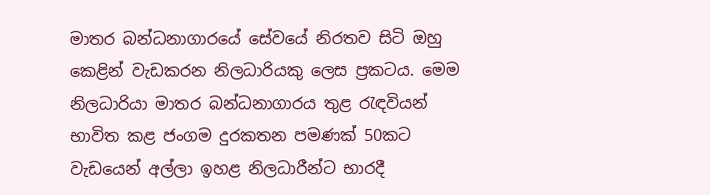මාතර බන්ධනාගාරයේ සේවයේ නිරතව සිටි ඔහු කෙළින් වැඩකරන නිලධාරියකු ලෙස ප්‍රකටය. මෙම නිලධාරියා මාතර බන්ධනාගාරය තුළ රැඳවියන් භාවිත කළ ජංගම දුරකතන පමණක් 50කට වැඩයෙන් අල්ලා ඉහළ නිලධාරීන්ට භාරදී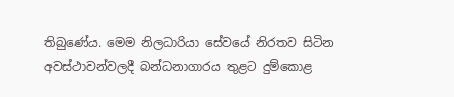තිබුණේය. මෙම නිලධාරියා සේවයේ නිරතව සිටින අවස්ථාවන්වලදී බන්ධනාගාරය තුළට දුම්කොළ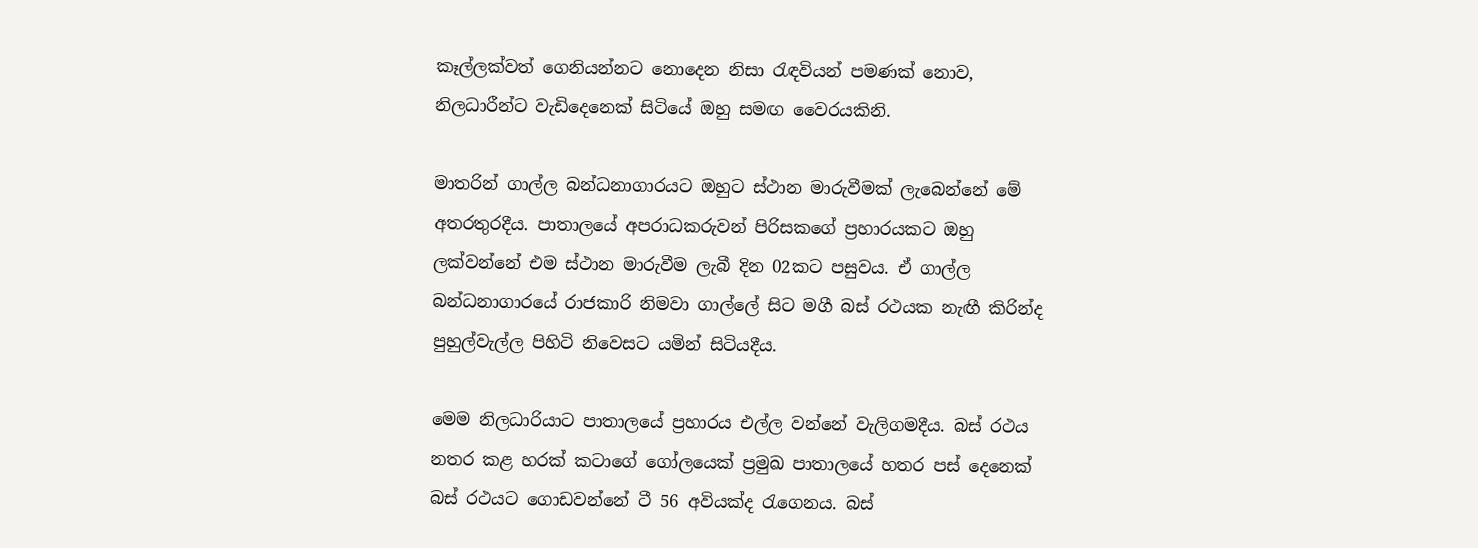කෑල්ලක්වත් ගෙනියන්නට නොදෙන නිසා රැඳවියන් පමණක් නොව, නිලධාරීන්ට වැඩිදෙනෙක් සිටියේ ඔහු සමඟ වෛරයකිනි.

මාතරින් ගාල්ල බන්ධනාගාරයට ඔහුට ස්ථාන මාරුවීමක් ලැබෙන්නේ මේ අතරතුරදීය. පාතාලයේ අපරාධකරුවන් පිරිසකගේ ප්‍රහාරයකට ඔහු ලක්වන්නේ එම ස්ථාන මාරුවීම ලැබී දින 02කට පසුවය. ඒ ගාල්ල බන්ධනාගාරයේ රාජකාරි නිමවා ගාල්ලේ සිට මගී බස් රථයක නැඟී කිරින්ද පුහුල්වැල්ල පිහිටි නිවෙසට යමින් සිටියදීය.

මෙම නිලධාරියාට පාතාලයේ ප්‍රහාරය එල්ල වන්නේ වැලිගමදීය. බස් රථය නතර කළ හරක් කටාගේ ගෝලයෙක් ප්‍රමුඛ පාතාලයේ හතර පස් දෙනෙක් බස් රථයට ගොඩවන්නේ ටී 56 අවියක්ද රැගෙනය. බස්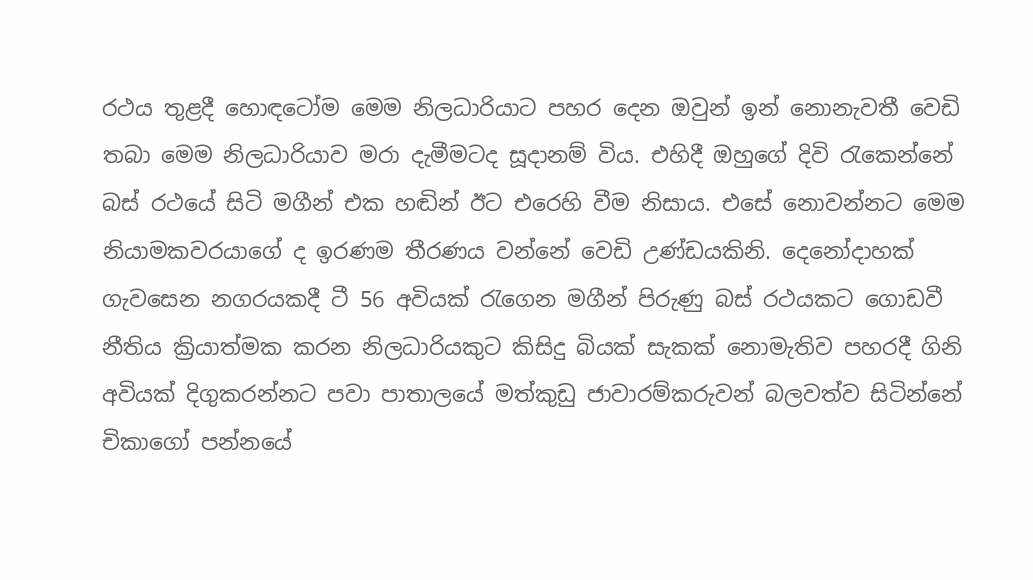රථය තුළදී හොඳටෝම මෙම නිලධාරියාට පහර දෙන ඔවුන් ඉන් නොනැවතී වෙඩි තබා මෙම නිලධාරියාව මරා දැමීමටද සූදානම් විය. එහිදී ඔහුගේ දිවි රැකෙන්නේ බස් රථයේ සිටි මගීන් එක හඬින් ඊට එරෙහි වීම නිසාය. එසේ නොවන්නට මෙම නියාමකවරයාගේ ද ඉරණම තීරණය වන්නේ වෙඩි උණ්ඩයකිනි. දෙනෝදාහක් ගැවසෙන නගරයකදී ටී 56 අවියක් රැගෙන මගීන් පිරුණු බස් රථයකට ගොඩවී නීතිය ක්‍රියාත්මක කරන නිලධාරියකුට කිසිදු බියක් සැකක් නොමැතිව පහරදී ගිනි අවියක් දිගුකරන්නට පවා පාතාලයේ මත්කුඩු ජාවාරම්කරුවන් බලවත්ව සිටින්නේ චිකාගෝ පන්නයේ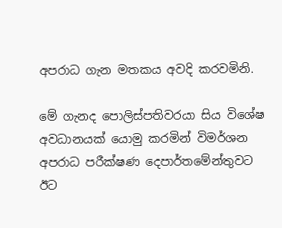අපරාධ ගැන මතකය අවදි කරවමිනි.

මේ ගැනද පොලිස්පතිවරයා සිය විශේෂ අවධානයක් යොමු කරමින් විමර්ශන අපරාධ පරීක්ෂණ දෙපාර්තමේන්තුවට ඊට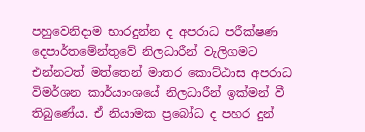පහුවෙනිදාම භාරදුන්න ද අපරාධ පරීක්ෂණ දෙපාර්තමේන්තුවේ නිලධාරීන් වැලිගමට එන්නටත් මත්තෙන් මාතර කොට්ඨාස අපරාධ විමර්ශන කාර්යාංශයේ නිලධාරීන් ඉක්මන් වී තිබුණේය. ඒ නියාමක ප්‍රබෝධ ද පහර දුන්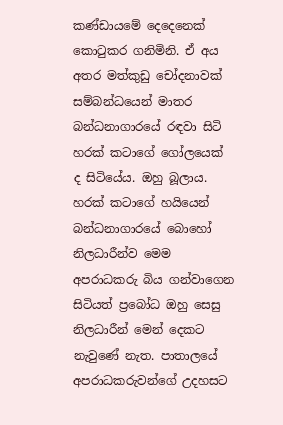කණ්ඩායමේ දෙදෙනෙක් කොටුකර ගනිමිනි. ඒ අය අතර මත්කුඩු චෝදනාවක් සම්බන්ධයෙන් මාතර බන්ධනාගාරයේ රඳවා සිටි හරක් කටාගේ ගෝලයෙක් ද සිටියේය. ඔහු බූලාය. හරක් කටාගේ හයියෙන් බන්ධනාගාරයේ බොහෝ නිලධාරීන්ව මෙම අපරාධකරු බිය ගන්වාගෙන සිටියත් ප්‍රබෝධ ඔහු සෙසු නිලධාරීන් මෙන් දෙකට නැවුණේ නැත. පාතාලයේ අපරාධකරුවන්ගේ උදහසට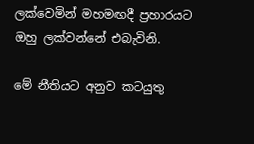ලක්වෙමින් මහමඟදී ප්‍රහාරයට ඔහු ලක්වන්නේ එබැවිනි.

මේ නීතියට අනුව කටයුතු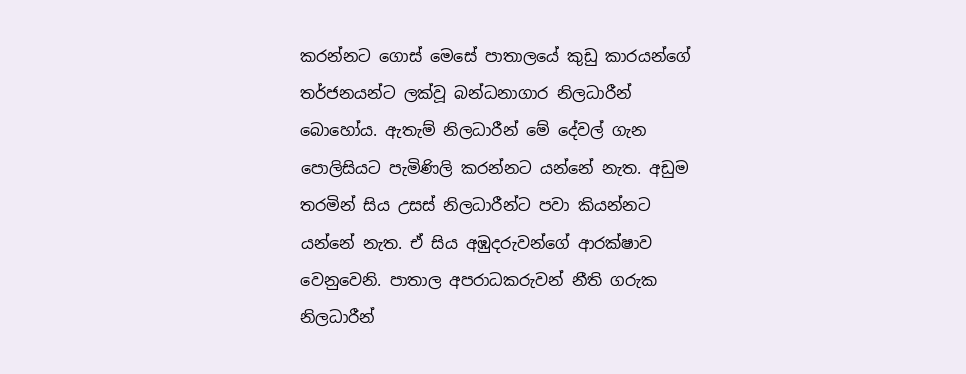කරන්නට ගොස් මෙසේ පාතාලයේ කුඩු කාරයන්ගේ තර්ජනයන්ට ලක්වූ බන්ධනාගාර නිලධාරීන් බොහෝය. ඇතැම් නිලධාරීන් මේ දේවල් ගැන පොලිසියට පැමිණිලි කරන්නට යන්නේ නැත. අඩුම තරමින් සිය උසස් නිලධාරීන්ට පවා කියන්නට යන්නේ නැත. ඒ සිය අඹුදරුවන්ගේ ආරක්ෂාව වෙනුවෙනි. පාතාල අපරාධකරුවන් නීති ගරුක නිලධාරීන්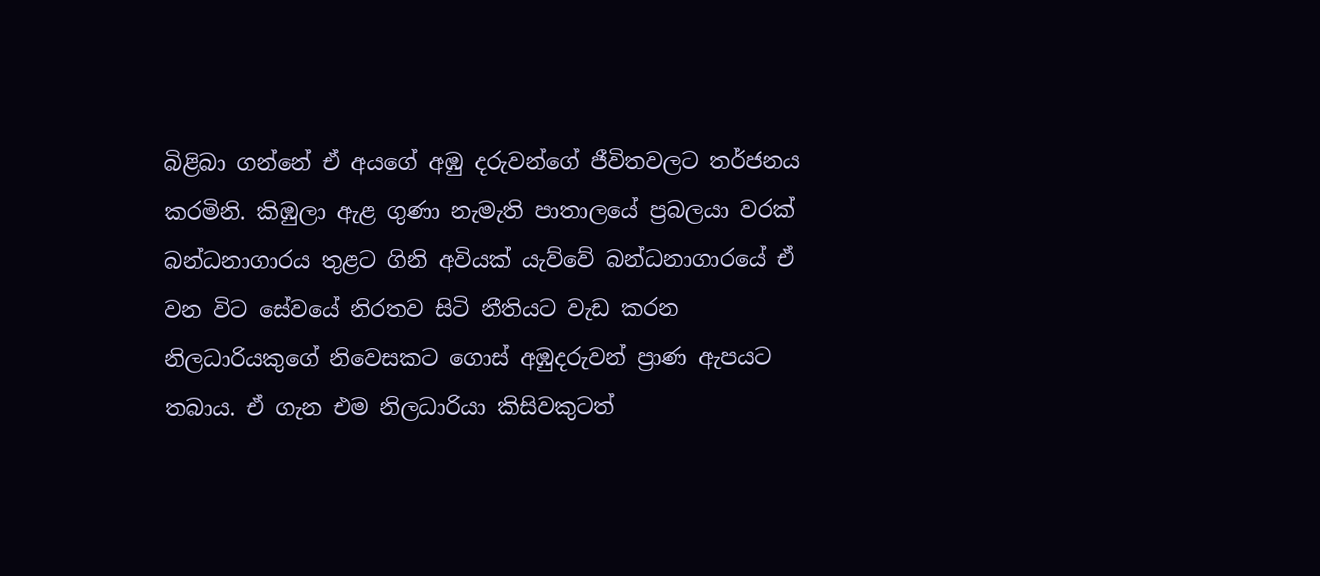බිළිබා ගන්නේ ඒ අයගේ අඹු දරුවන්ගේ ජීවිතවලට තර්ජනය කරමිනි. කිඹුලා ඇළ ගුණා නැමැති පාතාලයේ ප්‍රබලයා වරක් බන්ධනාගාරය තුළට ගිනි අවියක් යැව්වේ බන්ධනාගාරයේ ඒ වන විට සේවයේ නිරතව සිටි නීතියට වැඩ කරන නිලධාරියකුගේ නිවෙසකට ගොස් අඹුදරුවන් ප්‍රාණ ඇපයට තබාය. ඒ ගැන එම නිලධාරියා කිසිවකුටත්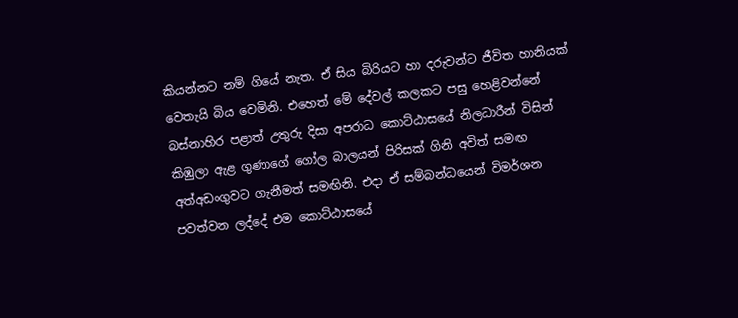කියන්නට නම් ගියේ නැත. ඒ සිය බිරියට හා දරුවන්ට ජීවිත හානියක් වෙතැයි බිය වෙමිනි. එහෙත් මේ දේවල් කලකට පසු හෙළිවන්නේ බස්නාහිර පළාත් උතුරු දිසා අපරාධ කොට්ඨාසයේ නිලධාරීන් විසින් කිඹුලා ඇළ ගුණාගේ ගෝල බාලයන් පිරිසක් ගිනි අවිත් සමඟ අත්අඩංගුවට ගැනීමත් සමඟිනි. එදා ඒ සම්බන්ධයෙන් විමර්ශන පවත්වන ලද්දේ එම කොට්ඨාසයේ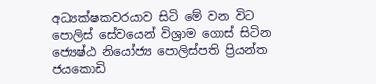අධ්‍යක්ෂකවරයාව සිටි මේ වන විට පොලිස් සේවයෙන් විශ්‍රාම ගොස් සිටින ජ්‍යෙෂ්ඨ නියෝජ්‍ය පොලිස්පති ප්‍රියන්ත ජයකොඩි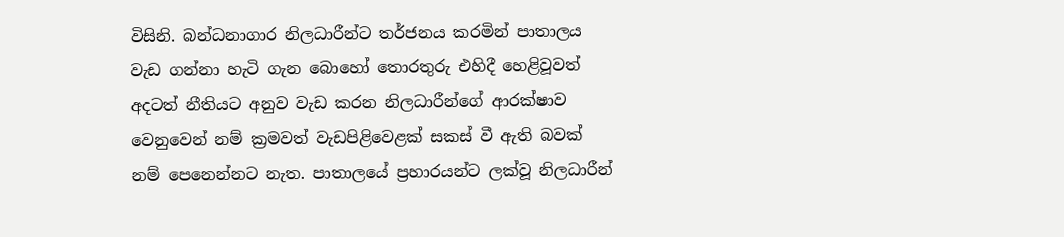විසිනි. බන්ධනාගාර නිලධාරීන්ට තර්ජනය කරමින් පාතාලය වැඩ ගන්නා හැටි ගැන බොහෝ තොරතුරු එහිදී හෙළිවූවත් අදටත් නීතියට අනුව වැඩ කරන නිලධාරීන්ගේ ආරක්ෂාව වෙනුවෙන් නම් ක්‍රමවත් වැඩපිළිවෙළක් සකස් වී ඇති බවක් නම් පෙනෙන්නට නැත. පාතාලයේ ප්‍රහාරයන්ට ලක්වූ නිලධාරීන්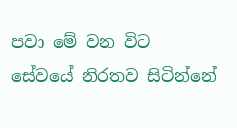පවා මේ වන විට සේවයේ නිරතව සිටින්නේ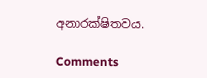අනාරක්ෂිතවය.

Comments